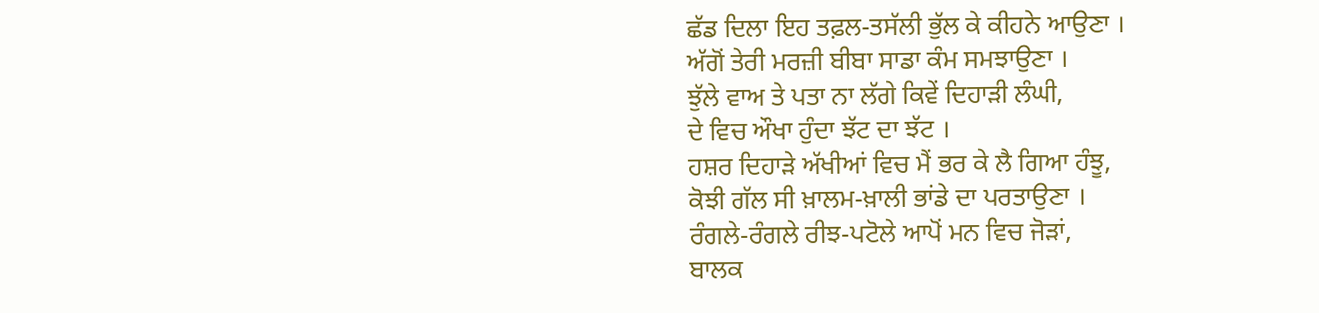ਛੱਡ ਦਿਲਾ ਇਹ ਤਫ਼ਲ-ਤਸੱਲੀ ਭੁੱਲ ਕੇ ਕੀਹਨੇ ਆਉਣਾ ।
ਅੱਗੋਂ ਤੇਰੀ ਮਰਜ਼ੀ ਬੀਬਾ ਸਾਡਾ ਕੰਮ ਸਮਝਾਉਣਾ ।
ਝੁੱਲੇ ਵਾਅ ਤੇ ਪਤਾ ਨਾ ਲੱਗੇ ਕਿਵੇਂ ਦਿਹਾੜੀ ਲੰਘੀ,
ਦੇ ਵਿਚ ਔਖਾ ਹੁੰਦਾ ਝੱਟ ਦਾ ਝੱਟ ।
ਹਸ਼ਰ ਦਿਹਾੜੇ ਅੱਖੀਆਂ ਵਿਚ ਮੈਂ ਭਰ ਕੇ ਲੈ ਗਿਆ ਹੰਝੂ,
ਕੋਝੀ ਗੱਲ ਸੀ ਖ਼ਾਲਮ-ਖ਼ਾਲੀ ਭਾਂਡੇ ਦਾ ਪਰਤਾਉਣਾ ।
ਰੰਗਲੇ-ਰੰਗਲੇ ਰੀਝ-ਪਟੋਲੇ ਆਪੋਂ ਮਨ ਵਿਚ ਜੋੜਾਂ,
ਬਾਲਕ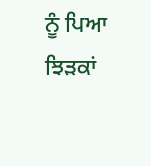ਨੂੰ ਪਿਆ ਝਿੜਕਾਂ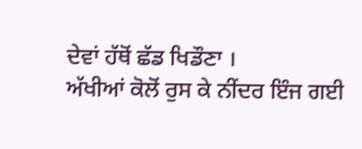ਦੇਵਾਂ ਹੱਥੋਂ ਛੱਡ ਖਿਡੌਣਾ ।
ਅੱਖੀਆਂ ਕੋਲੋਂ ਰੁਸ ਕੇ ਨੀਂਦਰ ਇੰਜ ਗਈ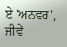ਏ 'ਅਨਵਰ',
ਜੀਵੇਂ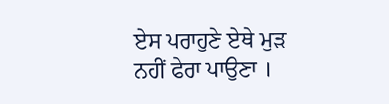ਏਸ ਪਰਾਹੁਣੇ ਏਥੇ ਮੁੜ ਨਹੀਂ ਫੇਰਾ ਪਾਉਣਾ ।